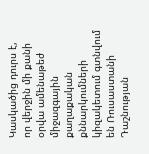Կասկածից դուրս է, որ վերջին մի քանի օրվա ամենաթեժ միջազգային քաղաքական քննարկումների կիզակետում գտնվում են Ռուսաստանի Դաշնության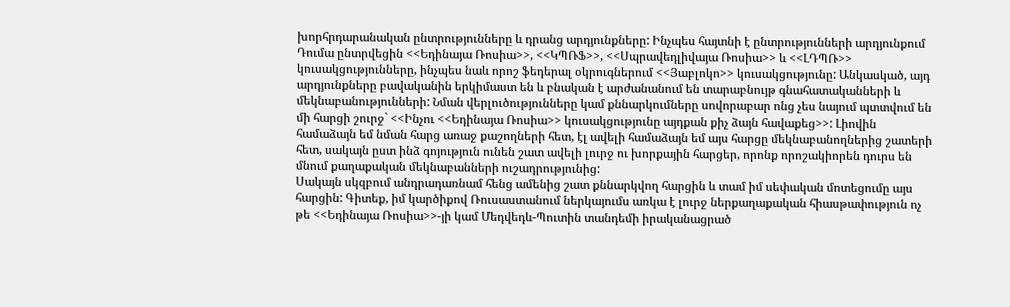խորհրդարանական ընտրությունները և դրանց արդյունքները: Ինչպես հայտնի է ընտրությունների արդյունքում Դումա ընտրվեցին <<Եդինայա Ռոսիա>>, <<ԿՊՌՖ>>, <<Սպրավեդլիվայա Ռոսիա>> և <<ԼԴՊՌ>> կուսակցությունները, ինչպես նաև որոշ ֆեդերալ օկրուգներում <<Յաբլոկո>> կուսակցությունը: Անկասկած, այդ արդյունքները բավականին երկիմաստ են և բնական է արժանանում են տարաբնույթ գնահատականների և մեկնաբանությունների: Նման վերլուծությունները կամ քննարկումները սովորաբար ոնց չես նայում պտտվում են մի հարցի շուրջ` <<Ինչու <<Եդինայա Ռոսիա>> կուսակցությունը այդքան քիչ ձայն հավաքեց>>: Լիովին համաձայն եմ նման հարց առաջ քաշողների հետ, էլ ավելի համաձայն եմ այս հարցը մեկնաբանողներից շատերի հետ, սակայն ըստ ինձ գոյություն ունեն շատ ավելի լուրջ ու խորքային հարցեր, որոնք որոշակիորեն դուրս են մնում քաղաքական մեկնաբանների ուշադրությունից:
Սակայն սկզբում անդրադառնամ հենց ամենից շատ քննարկվող հարցին և տամ իմ սեփական մոտեցումը այս հարցին: Գիտեք, իմ կարծիքով Ռուսաստանում ներկայումս առկա է լուրջ ներքաղաքական հիասթափություն ոչ թե <<Եդինայա Ռոսիա>>-յի կամ Մեդվեդև-Պուտին տանդեմի իրականացրած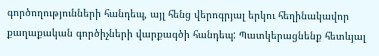գործողությունների հանդեպ, այլ հենց վերոգրյալ երկու հեղինակավոր քաղաքական գործիչների վարքագծի հանդեպ: Պատկերացնենք հետևյալ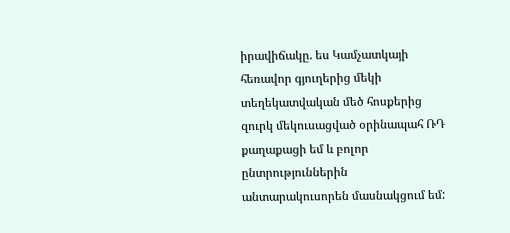իրավիճակը. ես Կամչատկայի հեռավոր գյուղերից մեկի տեղեկատվական մեծ հոսքերից զուրկ մեկուսացված օրինապահ ՌԴ քաղաքացի եմ և բոլոր ընտրություններին անտարակուսորեն մասնակցում եմ: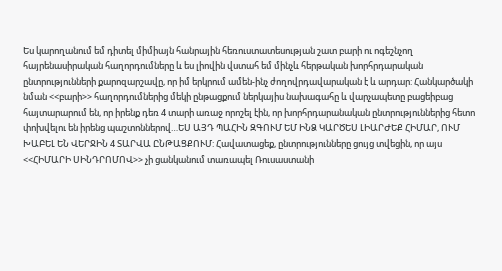Ես կարողանում եմ դիտել միմիայն հանրային հեռուստատեսության շատ բարի ու ոգեշնչող հայրենասիրական հաղորդումները և ես լիովին վստահ եմ մինչև հերթական խորհրդարական ընտրությունների քարոզարշավը, որ իմ երկրում ամեն-ինչ ժողովրդավարական է և արդար: Հանկարծակի նման <<բարի>> հաղորդումներից մեկի ընթացքում ներկայիս նախագահը և վարչապետը բացեիբաց հայտարարում են, որ իրենք դեռ 4 տարի առաջ որոշել էին, որ խորհրդարանական ընտրություններից հետո փոխվելու են իրենց պաշտոններով…ԵՍ ԱՅԴ ՊԱՀԻՆ ԶԳՈՒՄ ԵՄ ԻՆՁ ԿԱՐԾԵՍ ԼԻԱՐԺԵՔ ՀԻՄԱՐ, ՈՒՄ ԽԱԲԵԼ ԵՆ ՎԵՐՋԻՆ 4 ՏԱՐՎԱ ԸՆԹԱՑՔՈՒՄ: Հավատացեք, ընտրությունները ցույց տվեցին, որ այս <<ՀԻՄԱՐԻ ՍԻՆԴՐՈՄՈՎ>> չի ցանկանում տառապել Ռուսաստանի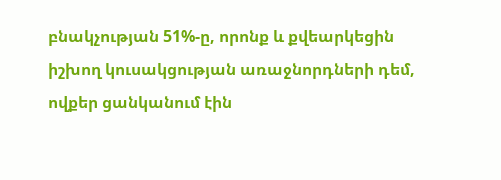բնակչության 51%-ը, որոնք և քվեարկեցին իշխող կուսակցության առաջնորդների դեմ, ովքեր ցանկանում էին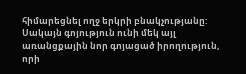հիմարեցնել ողջ երկրի բնակչությանը:
Սակայն գոյություն ունի մեկ այլ առանցքային նոր գոյացած իրողություն, որի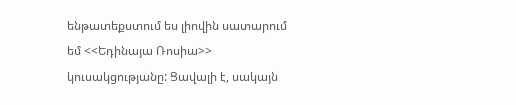ենթատեքստում ես լիովին սատարում եմ <<Եդինայա Ռոսիա>> կուսակցությանը: Ցավալի է, սակայն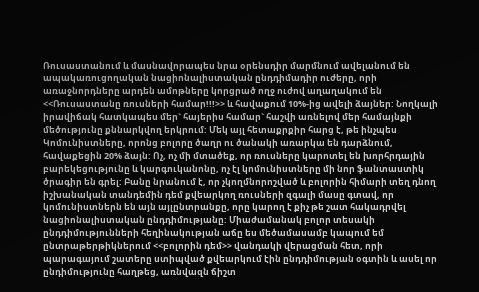Ռուսաստանում և մասնավորապես նրա օրենսդիր մարմնում ավելանում են ապակառուցողական նացիոնալիստական ընդդիմադիր ուժերը, որի առաջնորդները արդեն ամոթները կորցրած ողջ ուժով աղաղակում են <<Ռուսաստանը ռուսների համար!!!>> և հավաքում 10%-ից ավելի ձայներ: Նողկալի իրավիճակ հատկապես մեր` հայերիս համար` հաշվի առնելով մեր համայնքի մեծությունը քննարկվող երկրում: Մեկ այլ հետաքրքիր հարց է, թե ինչպես Կոմունիստները, որոնց բոլորը ծաղր ու ծանակի առարկա են դարձնում, հավաքեցին 20% ձայն: Ոչ, ոչ մի մտածեք, որ ռուսները կարոտել են խորհրդային բարեկեցությունը և կարգուկանոնը, ոչ էլ կոմունիստները մի նոր ֆանտաստիկ ծրագիր են գրել: Բանը նրանում է, որ չկողմնորոշված և բոլորին հիմարի տեղ դնող իշխանական տանդեմին դեմ քվեարկող ռուսների զգալի մասը գտավ, որ կոմունիստներն են այն այլընտրանքը, որը կարող է քիչ թե շատ հակադրվել նացիոնալիստական ընդդիմությանը: Միաժամանակ բոլոր տեսակի ընդդիմությունների հեղինակության աճը ես մեծամասամբ կապում եմ ընտրաթերթիկներում <<բոլորին դեմ>> վանդակի վերացման հետ, որի պարագայում շատերը ստիպված քվեարկում էին ընդդիմության օգտին և ասել որ ընդիմությունը հաղթեց, առնվազն ճիշտ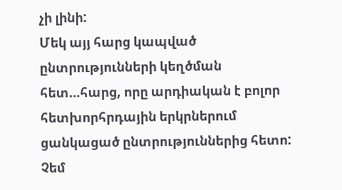չի լինի:
Մեկ այյ հարց կապված ընտրությունների կեղծման հետ…հարց, որը արդիական է բոլոր հետխորհրդային երկրներում ցանկացած ընտրություններից հետո: Չեմ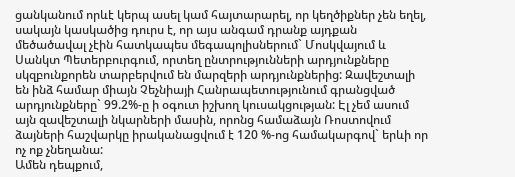ցանկանում որևէ կերպ ասել կամ հայտարարել, որ կեղծիքներ չեն եղել, սակայն կասկածից դուրս է, որ այս անգամ դրանք այդքան մեծածավալ չէին հատկապես մեգապոլիսներում` Մոսկվայում և Սանկտ Պետերբուրգում, որտեղ ընտրությունների արդյունքները սկզբունքորեն տարբերվում են մարզերի արդյունքներից: Զավեշտալի են ինձ համար միայն Չեչնիայի Հանրապետությունում գրանցված արդյունքները` 99.2%-ը ի օգուտ իշխող կուսակցության: Էլ չեմ ասում այն զավեշտալի նկարների մասին, որոնց համաձայն Ռոստովում ձայների հաշվարկը իրականացվում է 120 %-ոց համակարգով` երևի որ ոչ ոք չնեղանա:
Ամեն դեպքում,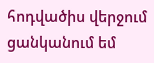հոդվածիս վերջում ցանկանում եմ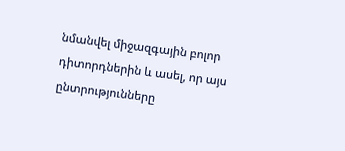նմանվել միջազգային բոլոր դիտորդներին և ասել, որ այս ընտրությունները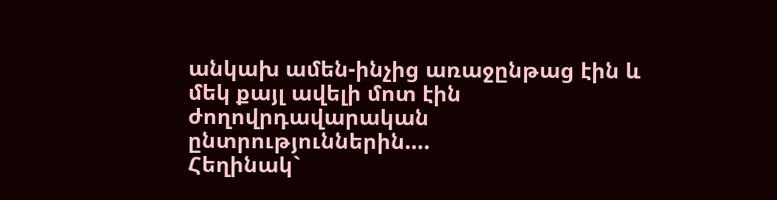անկախ ամեն-ինչից առաջընթաց էին և մեկ քայլ ավելի մոտ էին ժողովրդավարական ընտրություններին….
Հեղինակ`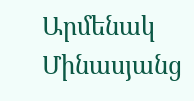Արմենակ Մինասյանց